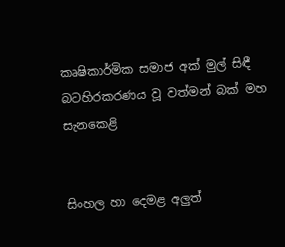කෘෂිකාර්මික සමාජ අක් මුල් සිඳී බටහිරකරණය වූ වත්මන් බක් මහ සැනකෙළි


සිංහල හා දෙමළ අලුත්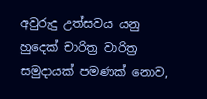අවුරුදු උත්සවය යනු හුදෙක් චාරිත්‍ර වාරිත්‍ර සමුදායක් පමණක් නොව,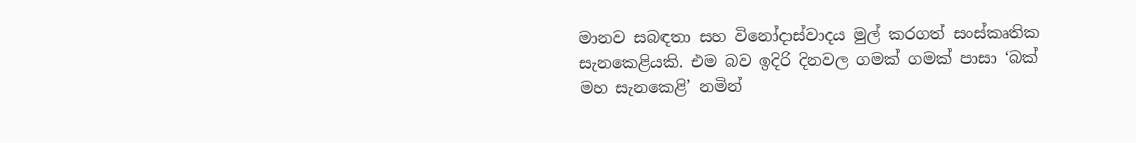මානව සබඳතා සහ විනෝදාස්වාදය මුල් කරගත් සංස්කෘතික සැනකෙළියකි. එම බව ඉදිරි දිනවල ගමක් ගමක් පාසා ‘බක් මහ සැනකෙළි’ නමින්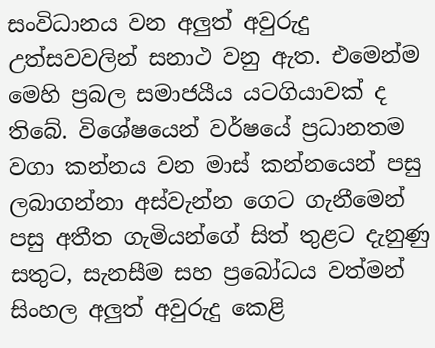සංවිධානය වන අලුත් අවුරුදු උත්සවවලින් සනාථ වනු ඇත. එමෙන්ම මෙහි ප්‍රබල සමාජයීය යටගියාවක් ද තිබේ. විශේෂයෙන් වර්ෂයේ ප්‍රධානතම වගා කන්නය වන මාස් කන්නයෙන් පසු ලබාගන්නා අස්වැන්න ගෙට ගැනීමෙන් පසු අතීත ගැමියන්ගේ සිත් තුළට දැනුණු සතුට, සැනසීම සහ ප්‍රබෝධය වත්මන් සිංහල අලුත් අවුරුදු කෙළි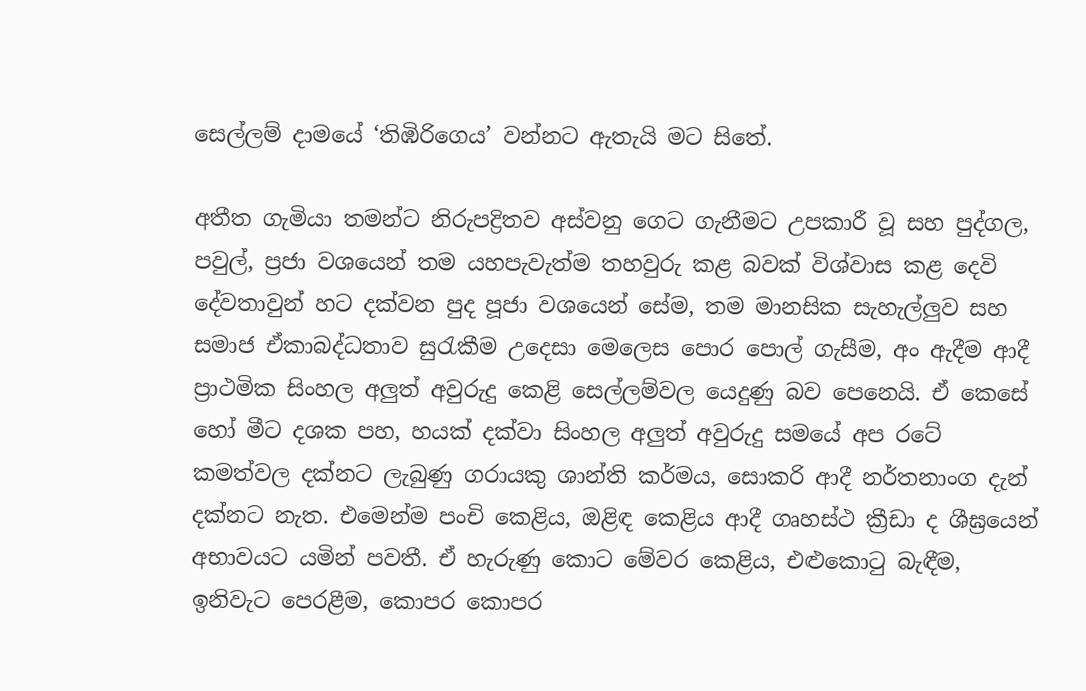සෙල්ලම් දාමයේ ‘තිඹිරිගෙය’ වන්නට ඇතැයි මට සිතේ.

අතීත ගැමියා තමන්ට නිරුපද්‍රිතව අස්වනු ගෙට ගැනීමට උපකාරී වූ සහ පුද්ගල, පවුල්, ප්‍රජා වශයෙන් තම යහපැවැත්ම තහවුරු කළ බවක් විශ්වාස කළ දෙවි දේවතාවුන් හට දක්වන පුද පූජා වශයෙන් සේම, තම මානසික සැහැල්ලුව සහ සමාජ ඒකාබද්ධතාව සුරැකීම උදෙසා මෙලෙස පොර පොල් ගැසීම, අං ඇදීම ආදී ප්‍රාථමික සිංහල අලුත් අවුරුදු කෙළි සෙල්ලම්වල යෙදුණු බව පෙනෙයි. ඒ කෙසේ හෝ මීට දශක පහ, හයක් දක්වා සිංහල අලුත් අවුරුදු සමයේ අප රටේ කමත්වල දක්නට ලැබුණු ගරායකු ශාන්ති කර්මය, සොකරි ආදී නර්තනාංග දැන් දක්නට නැත. එමෙන්ම පංචි කෙළිය, ඔළිඳ කෙළිය ආදී ගෘහස්ථ ක්‍රීඩා ද ශීඝ්‍රයෙන් අභාවයට යමින් පවතී. ඒ හැරුණු කොට මේවර කෙළිය, එළුකොටු බැඳීම, ඉනිවැට පෙරළීම, කොපර කොපර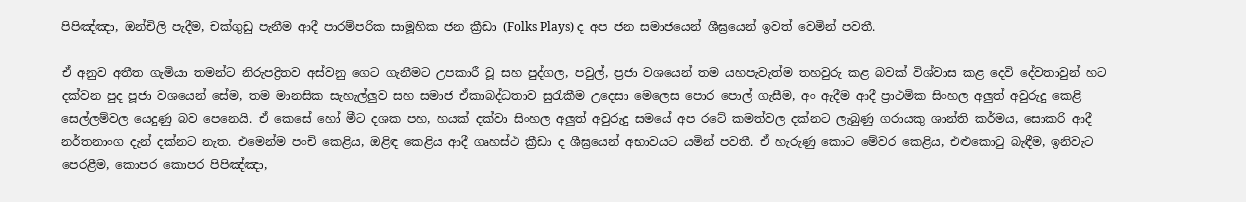පිපිඤ්ඤා, ඔන්චිලි පැදීම, චක්ගුඩු පැනීම ආදී පාරම්පරික සාමූහික ජන ක්‍රීඩා (Folks Plays) ද අප ජන සමාජයෙන් ශීඝ්‍රයෙන් ඉවත් වෙමින් පවතී.

ඒ අනුව අතීත ගැමියා තමන්ට නිරුපද්‍රිතව අස්වනු ගෙට ගැනීමට උපකාරී වූ සහ පුද්ගල, පවුල්, ප්‍රජා වශයෙන් තම යහපැවැත්ම තහවුරු කළ බවක් විශ්වාස කළ දෙවි දේවතාවුන් හට දක්වන පුද පූජා වශයෙන් සේම, තම මානසික සැහැල්ලුව සහ සමාජ ඒකාබද්ධතාව සුරැකීම උදෙසා මෙලෙස පොර පොල් ගැසීම, අං ඇදීම ආදී ප්‍රාථමික සිංහල අලුත් අවුරුදු කෙළි සෙල්ලම්වල යෙදුණු බව පෙනෙයි. ඒ කෙසේ හෝ මීට දශක පහ, හයක් දක්වා සිංහල අලුත් අවුරුදු සමයේ අප රටේ කමත්වල දක්නට ලැබුණු ගරායකු ශාන්ති කර්මය, සොකරි ආදී නර්තනාංග දැන් දක්නට නැත. එමෙන්ම පංචි කෙළිය, ඔළිඳ කෙළිය ආදී ගෘහස්ථ ක්‍රීඩා ද ශීඝ්‍රයෙන් අභාවයට යමින් පවතී. ඒ හැරුණු කොට මේවර කෙළිය, එළුකොටු බැඳීම, ඉනිවැට පෙරළීම, කොපර කොපර පිපිඤ්ඤා,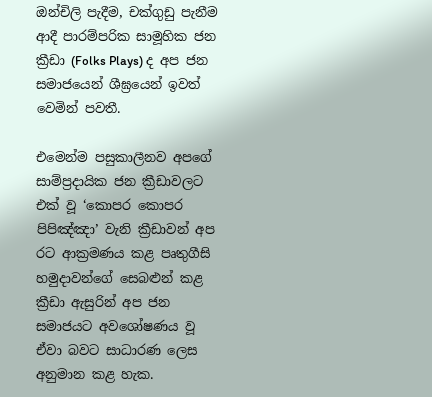ඔන්චිලි පැදීම, චක්ගුඩු පැනීම ආදී පාරම්පරික සාමූහික ජන ක්‍රීඩා (Folks Plays) ද අප ජන සමාජයෙන් ශීඝ්‍රයෙන් ඉවත් වෙමින් පවතී.

එමෙන්ම පසුකාලීනව අපගේ සාම්ප්‍රදායික ජන ක්‍රීඩාවලට එක් වූ ‘කොපර කොපර පිපිඤ්ඤා’ වැනි ක්‍රීඩාවන් අප රට ආක්‍රමණය කළ පෘතුගීසි හමුදාවන්ගේ සෙබළුන් කළ ක්‍රීඩා ඇසුරින් අප ජන සමාජයට අවශෝෂණය වූ ඒවා බවට සාධාරණ ලෙස අනුමාන කළ හැක.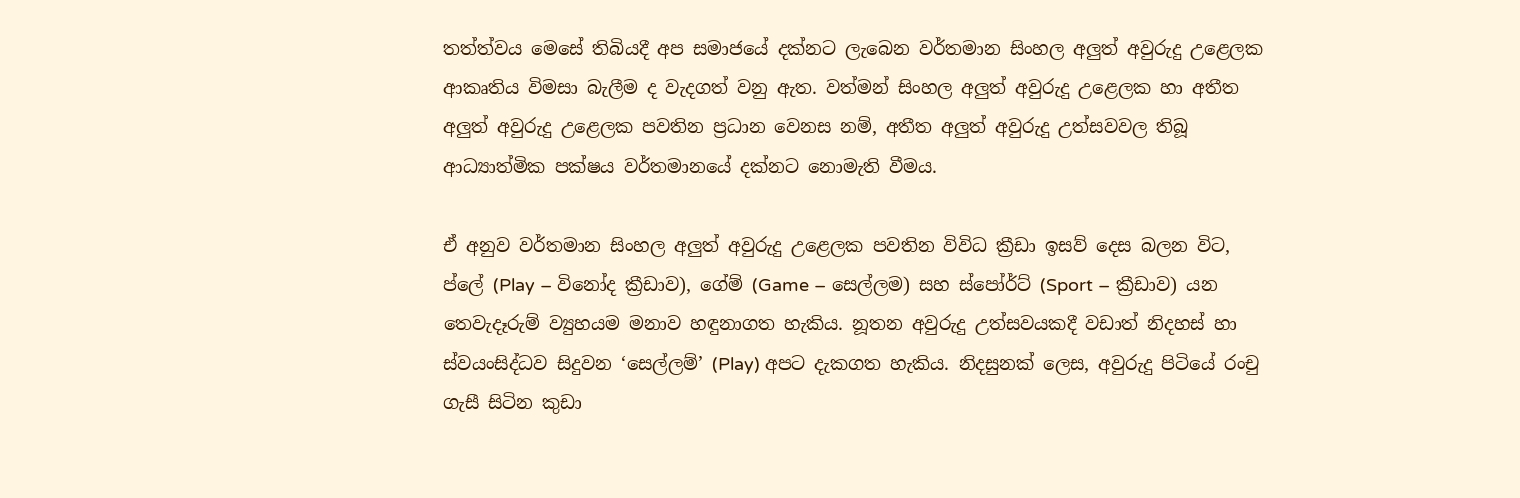තත්ත්වය මෙසේ තිබියදී අප සමාජයේ දක්නට ලැබෙන වර්තමාන සිංහල අලුත් අවුරුදු උළෙලක ආකෘතිය විමසා බැලීම ද වැදගත් වනු ඇත. වත්මන් සිංහල අලුත් අවුරුදු උළෙලක හා අතීත අලුත් අවුරුදු උළෙලක පවතින ප්‍රධාන වෙනස නම්, අතීත අලුත් අවුරුදු උත්සවවල තිබූ ආධ්‍යාත්මික පක්ෂය වර්තමානයේ දක්නට නොමැති වීමය.

ඒ අනුව වර්තමාන සිංහල අලුත් අවුරුදු උළෙලක පවතින විවිධ ක්‍රීඩා ඉසව් දෙස බලන විට, ප්ලේ (Play – විනෝද ක්‍රීඩාව), ගේම් (Game – සෙල්ලම) සහ ස්පෝර්ට් (Sport – ක්‍රීඩාව) යන තෙවැදෑරුම් ව්‍යුහයම මනාව හඳුනාගත හැකිය. නූතන අවුරුදු උත්සවයකදී වඩාත් නිදහස් හා ස්වයංසිද්ධව සිදුවන ‘සෙල්ලම්’ (Play) අපට දැකගත හැකිය. නිදසුනක් ලෙස, අවුරුදු පිටියේ රංචු ගැසී සිටින කුඩා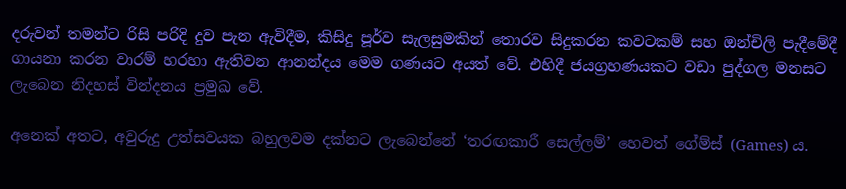දරුවන් තමන්ට රිසි පරිදි දුව පැන ඇවිදීම, කිසිදු පූර්ව සැලසුමකින් තොරව සිදුකරන කවටකම් සහ ඔන්චිලි පැදීමේදී ගායනා කරන වාරම් හරහා ඇතිවන ආනන්දය මෙම ගණයට අයත් වේ. එහිදී ජයග්‍රහණයකට වඩා පුද්ගල මනසට ලැබෙන නිදහස් වින්දනය ප්‍රමුඛ වේ.

අනෙක් අතට, අවුරුදු උත්සවයක බහුලවම දක්නට ලැබෙන්නේ ‘තරඟකාරී සෙල්ලම්’ හෙවත් ගේම්ස් (Games) ය.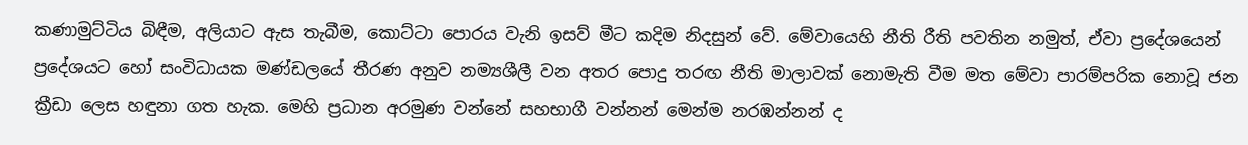කණාමුට්ටිය බිඳීම, අලියාට ඇස තැබීම, කොට්ටා පොරය වැනි ඉසව් මීට කදිම නිදසුන් වේ. මේවායෙහි නීති රීති පවතින නමුත්, ඒවා ප්‍රදේශයෙන් ප්‍රදේශයට හෝ සංවිධායක මණ්ඩලයේ තීරණ අනුව නම්‍යශීලී වන අතර පොදු තරඟ නීති මාලාවක් නොමැති වීම මත මේවා පාරම්පරික නොවූ ජන ක්‍රීඩා ලෙස හඳුනා ගත හැක. මෙහි ප්‍රධාන අරමුණ වන්නේ සහභාගී වන්නන් මෙන්ම නරඹන්නන් ද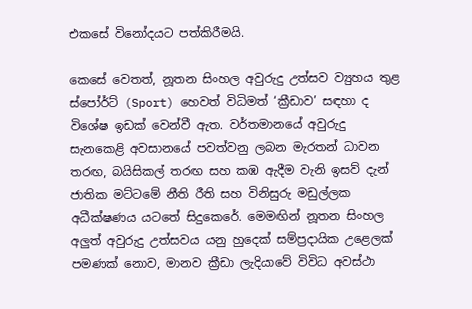එකසේ විනෝදයට පත්කිරීමයි.

කෙසේ වෙතත්, නූතන සිංහල අවුරුදු උත්සව ව්‍යුහය තුළ ස්පෝර්ට් (Sport) හෙවත් විධිමත් ‘ක්‍රීඩාව’ සඳහා ද විශේෂ ඉඩක් වෙන්වී ඇත. වර්තමානයේ අවුරුදු සැනකෙළි අවසානයේ පවත්වනු ලබන මැරතන් ධාවන තරඟ, බයිසිකල් තරඟ සහ කඹ ඇදීම වැනි ඉසව් දැන් ජාතික මට්ටමේ නීති රීති සහ විනිසුරු මඩුල්ලක අධීක්ෂණය යටතේ සිදුකෙරේ. මෙමඟින් නූතන සිංහල අලුත් අවුරුදු උත්සවය යනු හුදෙක් සම්ප්‍රදායික උළෙලක් පමණක් නොව, මානව ක්‍රීඩා ලැදියාවේ විවිධ අවස්ථා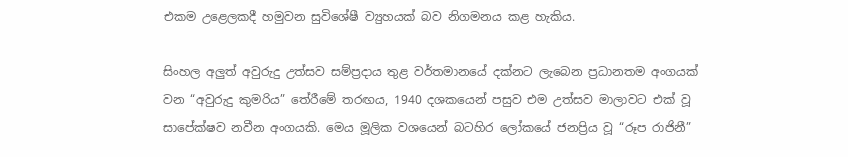එකම උළෙලකදී හමුවන සුවිශේෂී ව්‍යුහයක් බව නිගමනය කළ හැකිය.

සිංහල අලුත් අවුරුදු උත්සව සම්ප්‍රදාය තුළ වර්තමානයේ දක්නට ලැබෙන ප්‍රධානතම අංගයක් වන “අවුරුදු කුමරිය” තේරීමේ තරඟය, 1940 දශකයෙන් පසුව එම උත්සව මාලාවට එක් වූ සාපේක්ෂව නවීන අංගයකි. මෙය මූලික වශයෙන් බටහිර ලෝකයේ ජනප්‍රිය වූ “රූප රාජිනී”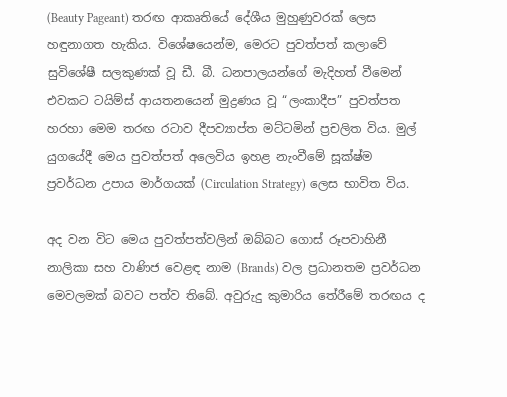(Beauty Pageant) තරඟ ආකෘතියේ දේශීය මුහුණුවරක් ලෙස හඳුනාගත හැකිය. විශේෂයෙන්ම, මෙරට පුවත්පත් කලාවේ සුවිශේෂී සලකුණක් වූ ඩී. බී. ධනපාලයන්ගේ මැදිහත් වීමෙන් එවකට ටයිම්ස් ආයතනයෙන් මුද්‍රණය වූ “ලංකාදීප” පුවත්පත හරහා මෙම තරඟ රටාව දීපව්‍යාප්ත මට්ටමින් ප්‍රචලිත විය. මුල් යුගයේදී මෙය පුවත්පත් අලෙවිය ඉහළ නැංවීමේ සූක්ෂ්ම ප්‍රවර්ධන උපාය මාර්ගයක් (Circulation Strategy) ලෙස භාවිත විය.

අද වන විට මෙය පුවත්පත්වලින් ඔබ්බට ගොස් රූපවාහිනී නාලිකා සහ වාණිජ වෙළඳ නාම (Brands) වල ප්‍රධානතම ප්‍රවර්ධන මෙවලමක් බවට පත්ව තිබේ. අවුරුදු කුමාරිය තේරීමේ තරඟය ද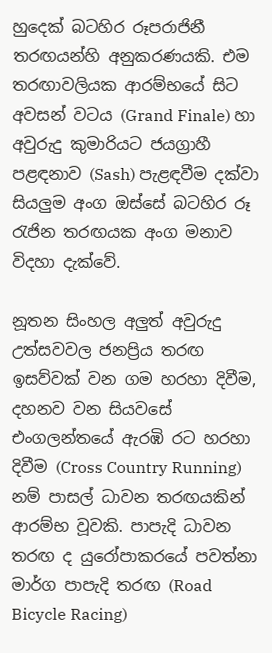හුදෙක් බටහිර රූපරාජිනී තරඟයන්හි අනුකරණයකි. එම තරඟාවලියක ආරම්භයේ සිට අවසන් වටය (Grand Finale) හා අවුරුදු කුමාරියට ජයග්‍රාහී පළඳනාව (Sash) පැළඳවීම දක්වා සියලුම අංග ඔස්සේ බටහිර රූ රැජින තරඟයක අංග මනාව විදහා දැක්වේ.

නූතන සිංහල අලුත් අවුරුදු උත්සවවල ජනප්‍රිය තරඟ ඉසව්වක් වන ගම හරහා දිවීම, දහනව වන සියවසේ එංගලන්තයේ ඇරඹි රට හරහා දිවීම (Cross Country Running) නම් පාසල් ධාවන තරඟයකින් ආරම්භ වූවකි. පාපැදි ධාවන තරඟ ද යුරෝපාකරයේ පවත්නා මාර්ග පාපැදි තරඟ (Road Bicycle Racing)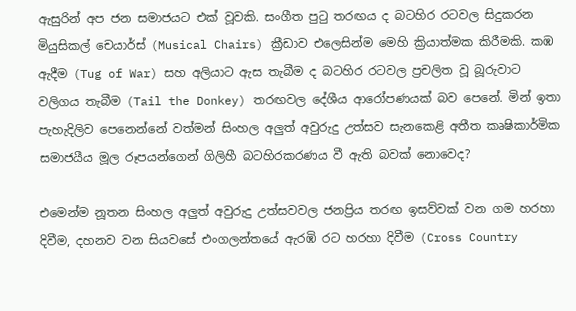ඇසුරින් අප ජන සමාජයට එක් වූවකි. සංගීත පුටු තරඟය ද බටහිර රටවල සිදුකරන මියුසිකල් චෙයාර්ස් (Musical Chairs) ක්‍රීඩාව එලෙසින්ම මෙහි ක්‍රියාත්මක කිරීමකි. කඹ ඇදීම (Tug of War) සහ අලියාට ඇස තැබීම ද බටහිර රටවල ප්‍රචලිත වූ බූරුවාට වලිගය තැබීම (Tail the Donkey) තරඟවල දේශීය ආරෝපණයක් බව පෙනේ. මින් ඉතා පැහැදිලිව පෙනෙන්නේ වත්මන් සිංහල අලුත් අවුරුදු උත්සව සැනකෙළි අතීත කෘෂිකාර්මික සමාජයීය මූල රූපයන්ගෙන් ගිලිහී බටහිරකරණය වී ඇති බවක් නොවෙද?

එමෙන්ම නූතන සිංහල අලුත් අවුරුදු උත්සවවල ජනප්‍රිය තරඟ ඉසව්වක් වන ගම හරහා දිවීම, දහනව වන සියවසේ එංගලන්තයේ ඇරඹි රට හරහා දිවීම (Cross Country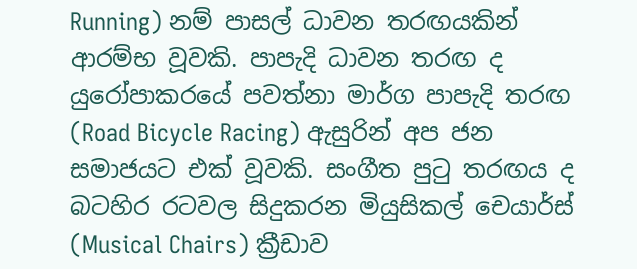Running) නම් පාසල් ධාවන තරඟයකින් ආරම්භ වූවකි. පාපැදි ධාවන තරඟ ද යුරෝපාකරයේ පවත්නා මාර්ග පාපැදි තරඟ (Road Bicycle Racing) ඇසුරින් අප ජන සමාජයට එක් වූවකි. සංගීත පුටු තරඟය ද බටහිර රටවල සිදුකරන මියුසිකල් චෙයාර්ස් (Musical Chairs) ක්‍රීඩාව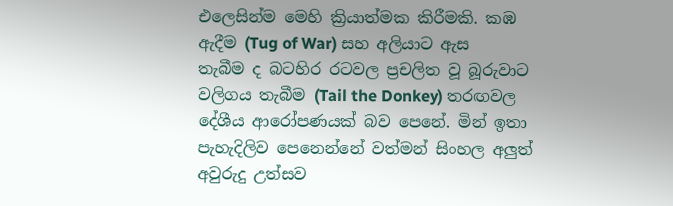එලෙසින්ම මෙහි ක්‍රියාත්මක කිරීමකි. කඹ ඇදීම (Tug of War) සහ අලියාට ඇස තැබීම ද බටහිර රටවල ප්‍රචලිත වූ බූරුවාට වලිගය තැබීම (Tail the Donkey) තරඟවල දේශීය ආරෝපණයක් බව පෙනේ. මින් ඉතා පැහැදිලිව පෙනෙන්නේ වත්මන් සිංහල අලුත් අවුරුදු උත්සව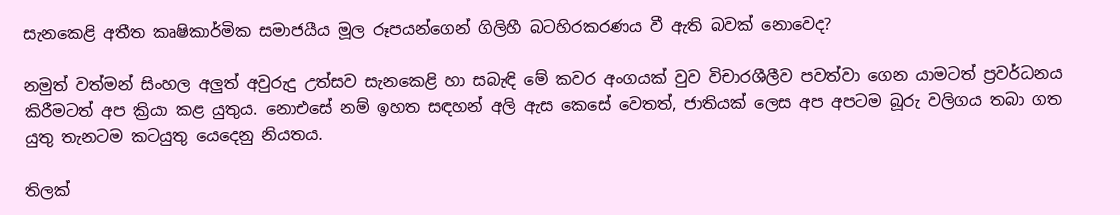සැනකෙළි අතීත කෘෂිකාර්මික සමාජයීය මූල රූපයන්ගෙන් ගිලිහී බටහිරකරණය වී ඇති බවක් නොවෙද?

නමුත් වත්මන් සිංහල අලුත් අවුරුදු උත්සව සැනකෙළි හා සබැඳි මේ කවර අංගයක් වුව විචාරශීලීව පවත්වා ගෙන යාමටත් ප්‍රවර්ධනය කිරීමටත් අප ක්‍රියා කළ යුතුය. නොඑසේ නම් ඉහත සඳහන් අලි ඇස කෙසේ වෙතත්, ජාතියක් ලෙස අප අපටම බූරු වලිගය තබා ගත යුතු තැනටම කටයුතු යෙදෙනු නියතය.

තිලක්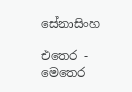සේනාසිංහ

එතෙර - මෙතෙර